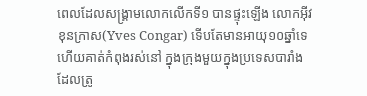ពេលដែលសង្រ្គាមលោកលើកទី១ បានផ្ទុះឡើង លោកអ៊ីវ ខុនក្រាស(Yves Congar) ទើបតែមានអាយុ១០ឆ្នាំទេ ហើយគាត់កំពុងរស់នៅ ក្នុងក្រុងមួយក្នុងប្រទេសបារាំង ដែលត្រូ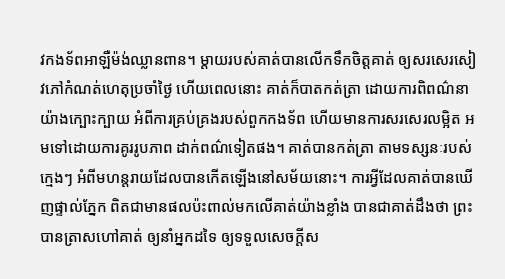វកងទ័ពអាឡឺម៉ង់ឈ្លានពាន។ ម្តាយរបស់គាត់បានលើកទឹកចិត្តគាត់ ឲ្យសរសេរសៀវភៅកំណត់ហេតុប្រចាំថ្ងៃ ហើយពេលនោះ គាត់ក៏បាតកត់ត្រា ដោយការពិពណ៌នាយ៉ាងក្បោះក្បាយ អំពីការគ្រប់គ្រងរបស់ពួកកងទ័ព ហើយមានការសរសេរលម្អិត អមទៅដោយការគូររូបភាព ដាក់ពណ៌ទៀតផង។ គាត់បានកត់ត្រា តាមទស្សនៈរបស់ក្មេងៗ អំពីមហន្តរាយដែលបានកើតឡើងនៅសម័យនោះ។ ការអ្វីដែលគាត់បានឃើញផ្ទាល់ភ្នែក ពិតជាមានផលប៉ះពាល់មកលើគាត់យ៉ាងខ្លាំង បានជាគាត់ដឹងថា ព្រះបានត្រាសហៅគាត់ ឲ្យនាំអ្នកដទៃ ឲ្យទទួលសេចក្តីស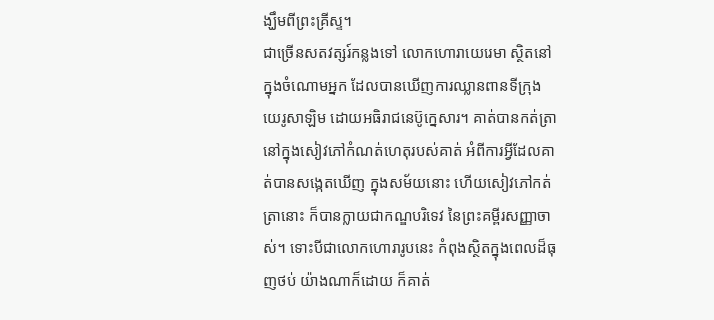ង្ឃឹមពីព្រះគ្រីស្ទ។
ជាច្រើនសតវត្សរ៍កន្លងទៅ លោកហោរាយេរេមា ស្ថិតនៅក្នុងចំណោមអ្នក ដែលបានឃើញការឈ្លានពានទីក្រុងយេរូសាឡិម ដោយអធិរាជនេប៊ូក្នេសារ។ គាត់បានកត់ត្រា នៅក្នុងសៀវភៅកំណត់ហេតុរបស់គាត់ អំពីការអ្វីដែលគាត់បានសង្កេតឃើញ ក្នុងសម័យនោះ ហើយសៀវភៅកត់ត្រានោះ ក៏បានក្លាយជាកណ្ឌបរិទេវ នៃព្រះគម្ពីរសញ្ញាចាស់។ ទោះបីជាលោកហោរារូបនេះ កំពុងស្ថិតក្នុងពេលដ៏ធុញថប់ យ៉ាងណាក៏ដោយ ក៏គាត់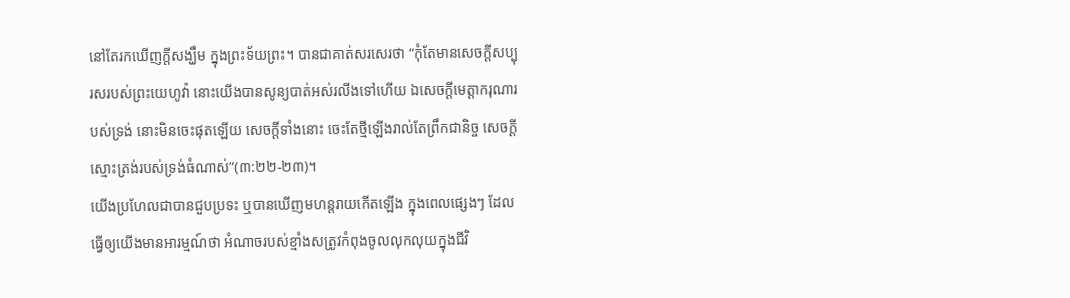នៅតែរកឃើញក្តីសង្ឃឹម ក្នុងព្រះទ័យព្រះ។ បានជាគាត់សរសេរថា “កុំតែមានសេចក្តីសប្បុរសរបស់ព្រះយេហូវ៉ា នោះយើងបានសូន្យបាត់អស់រលីងទៅហើយ ឯសេចក្តីមេត្តាករុណារបស់ទ្រង់ នោះមិនចេះផុតឡើយ សេចក្តីទាំងនោះ ចេះតែថ្មីឡើងរាល់តែព្រឹកជានិច្ច សេចក្តីស្មោះត្រង់របស់ទ្រង់ធំណាស់”(៣:២២-២៣)។
យើងប្រហែលជាបានជួបប្រទះ ឬបានឃើញមហន្តរាយកើតឡើង ក្នុងពេលផ្សេងៗ ដែលធ្វើឲ្យយើងមានអារម្មណ៍ថា អំណាចរបស់ខ្មាំងសត្រូវកំពុងចូលលុកលុយក្នុងជីវិ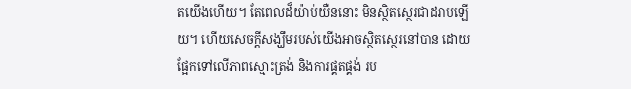តយើងហើយ។ តែពេលដ៏យ៉ាប់យឺននោះ មិនស្ថិតស្ថេរជាដរាបឡើយ។ ហើយសេចក្តីសង្ឃឹមរបស់យើងអាចស្ថិតស្ថេរនៅបាន ដោយផ្អែកទៅលើភាពស្មោះត្រង់ និងការផ្គតផ្គង់ រប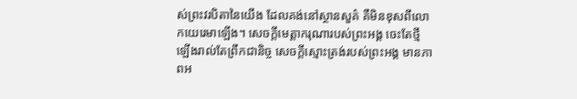ស់ព្រះវរបិតានៃយើង ដែលគង់នៅស្ថានសួគ៌ គឺមិនខុសពីលោកយេរេមាឡើង។ សេចក្តីមេត្តាករុណារបស់ព្រះអង្គ ចេះតែថ្មីឡើងរាល់តែព្រឹកជានិច្ច សេចក្តីស្មោះត្រង់របស់ព្រះអង្គ មានភាពអ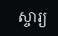ស្ចារ្យ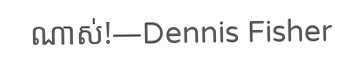ណាស់!—Dennis Fisher